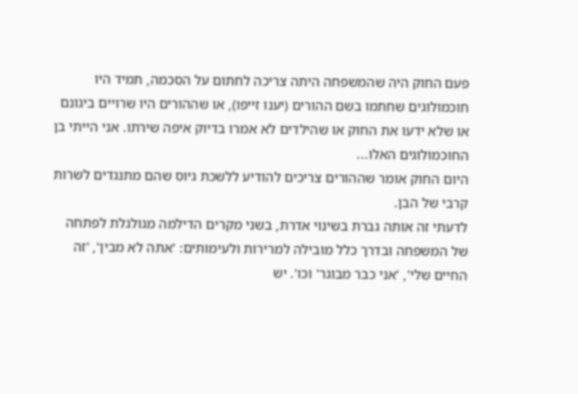פעם החוק היה שהמשפחה היתה צריכה לחתום על הסכמה, תמיד היו חוכמולוגים שחתמו בשם ההורים (יענו זייפו), או שההורים היו שרויים ביגונם או שלא ידעו את החוק או שהילדים לא אמרו בדיוק איפה שירתו. אני הייתי בן החוכמולוגים האלו...
היום החוק אומר שההורים צריכים להודיע ללשכת גיוס שהם מתנגדים לשרות קרבי של הבן.
לדעתי זה אותה גברת בשינוי אדרת, בשני מקרים הדילמה מגולגלת לפתחה של המשפחה ובדרך כלל מובילה למרירות ולעימותים: 'אתה לא מבין', 'זה החיים שלי', 'אני כבר מבוגר' וכו'. יש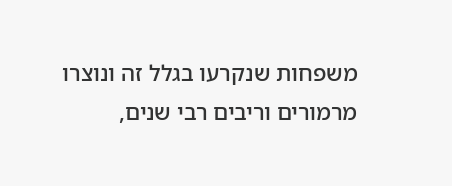משפחות שנקרעו בגלל זה ונוצרו מרמורים וריבים רבי שנים,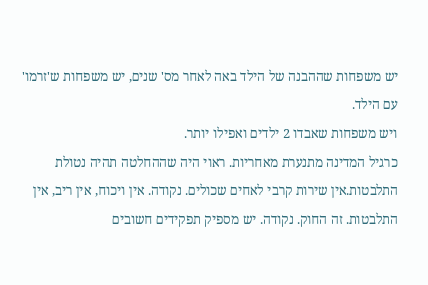יש משפחות שההבנה של הילד באה לאחר מס' שנים, יש משפחות ש'זרמו' עם הילד.
ויש משפחות שאבדו 2 ילדים ואפילו יותר.
כרגיל המדינה מתנערת מאחריות. ראוי היה שההחלטה תהיה נטולת התלבטות.אין שירות קרבי לאחים שכולים. נקודה. אין ויכוח, אין ריב, אין התלבטות. זה החוק. נקודה. יש מספיק תפקידים חשובים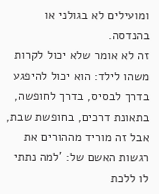ומועילים לא בגולני או בהנדסה.
זה לא אומר שלא יכול לקרות משהו לילד: הוא יכול להיפגע בדרך לבסיס, בדרך לחופשה, בתאונת דרכים, בחופשת שבת, אבל זה מוריד מההורים את רגשות האשם של: 'למה נתתי לו ללכת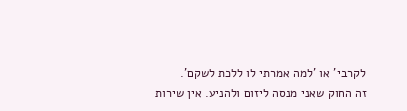לקרבי' או 'למה אמרתי לו ללכת לשקם'.
זה החוק שאני מנסה ליזום ולהניע. אין שירות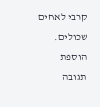קרבי לאחים שכולים.
הוספת תגובה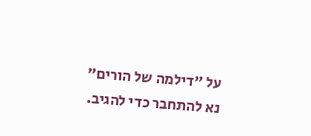על "דילמה של הורים"
נא להתחבר כדי להגיב.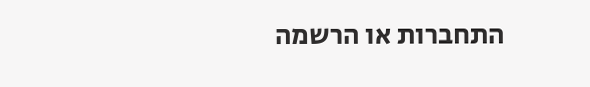התחברות או הרשמה